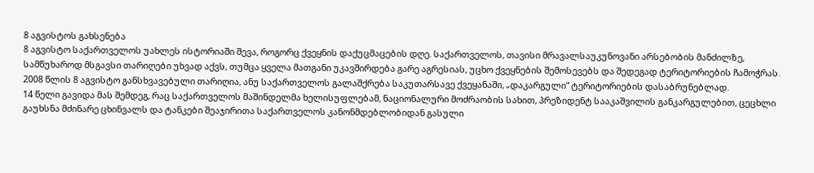8 აგვისტოს გახსენება
8 აგვისტო საქართველოს უახლეს ისტორიაში შევა, როგორც ქვეყნის დაქუცმაცების დღე. საქართველოს, თავისი მრავალსაუკუნოვანი არსებობის მანძილზე, სამწუხაროდ მსგავსი თარიღები უხვად აქვს, თუმცა ყველა მათგანი უკავშირდება გარე აგრესიას, უცხო ქვეყნების შემოსევებს და შედეგად ტერიტორიების ჩამოჭრას.
2008 წლის 8 აგვისტო განსხვავებული თარიღია, ანუ საქართველოს გალაშქრება საკუთარსავე ქვეყანაში, „დაკარგული“ ტერიტორიების დასაბრუნებლად.
14 წელი გავიდა მას შემდეგ, რაც საქართველოს მაშინდელმა ხელისუფლებამ, ნაციონალური მოძრაობის სახით, პრეზიდენტ სააკაშვილის განკარგულებით, ცეცხლი გაუხსნა მძინარე ცხინვალს და ტანკები შეაჯირითა საქართველოს კანონმდებლობიდან გასული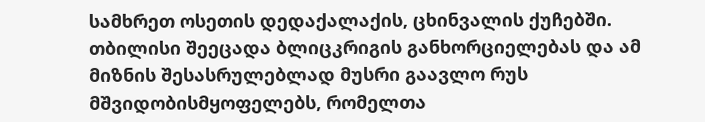სამხრეთ ოსეთის დედაქალაქის, ცხინვალის ქუჩებში.
თბილისი შეეცადა ბლიცკრიგის განხორციელებას და ამ მიზნის შესასრულებლად მუსრი გაავლო რუს მშვიდობისმყოფელებს, რომელთა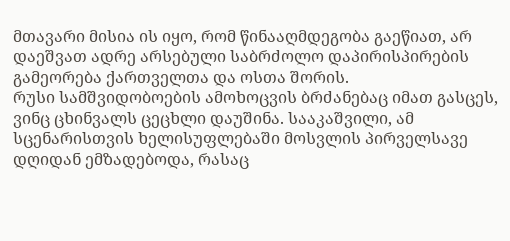მთავარი მისია ის იყო, რომ წინააღმდეგობა გაეწიათ, არ დაეშვათ ადრე არსებული საბრძოლო დაპირისპირების გამეორება ქართველთა და ოსთა შორის.
რუსი სამშვიდობოების ამოხოცვის ბრძანებაც იმათ გასცეს, ვინც ცხინვალს ცეცხლი დაუშინა. სააკაშვილი, ამ სცენარისთვის ხელისუფლებაში მოსვლის პირველსავე დღიდან ემზადებოდა, რასაც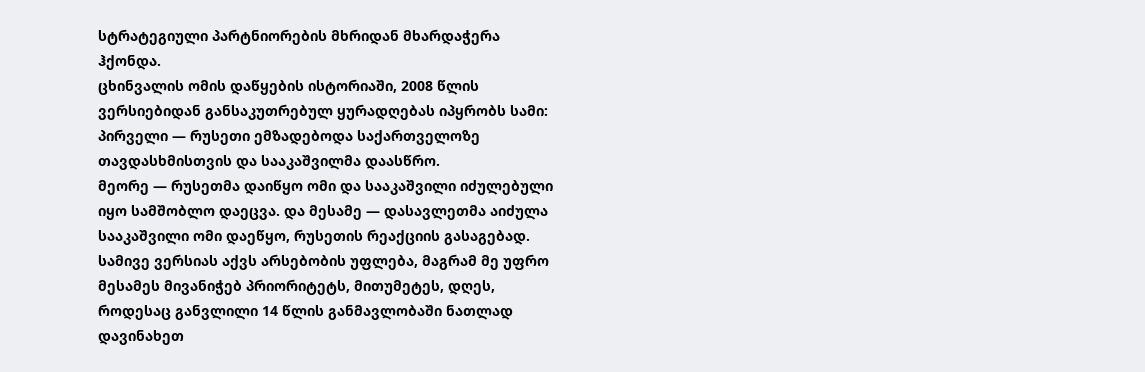სტრატეგიული პარტნიორების მხრიდან მხარდაჭერა ჰქონდა.
ცხინვალის ომის დაწყების ისტორიაში, 2008 წლის ვერსიებიდან განსაკუთრებულ ყურადღებას იპყრობს სამი: პირველი — რუსეთი ემზადებოდა საქართველოზე თავდასხმისთვის და სააკაშვილმა დაასწრო.
მეორე — რუსეთმა დაიწყო ომი და სააკაშვილი იძულებული იყო სამშობლო დაეცვა. და მესამე — დასავლეთმა აიძულა სააკაშვილი ომი დაეწყო, რუსეთის რეაქციის გასაგებად.
სამივე ვერსიას აქვს არსებობის უფლება, მაგრამ მე უფრო მესამეს მივანიჭებ პრიორიტეტს, მითუმეტეს, დღეს, როდესაც განვლილი 14 წლის განმავლობაში ნათლად დავინახეთ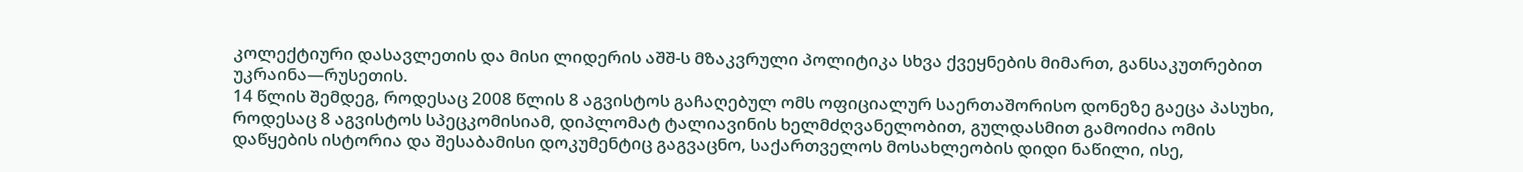კოლექტიური დასავლეთის და მისი ლიდერის აშშ-ს მზაკვრული პოლიტიკა სხვა ქვეყნების მიმართ, განსაკუთრებით უკრაინა—რუსეთის.
14 წლის შემდეგ, როდესაც 2008 წლის 8 აგვისტოს გაჩაღებულ ომს ოფიციალურ საერთაშორისო დონეზე გაეცა პასუხი, როდესაც 8 აგვისტოს სპეცკომისიამ, დიპლომატ ტალიავინის ხელმძღვანელობით, გულდასმით გამოიძია ომის დაწყების ისტორია და შესაბამისი დოკუმენტიც გაგვაცნო, საქართველოს მოსახლეობის დიდი ნაწილი, ისე,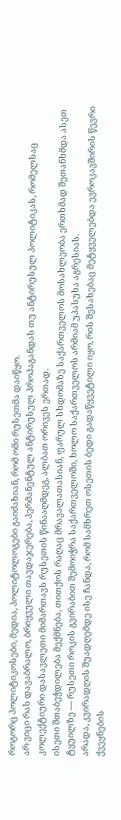როგორც პოლიტიკოსები, მედია, პოლიტოლოგები გაიძახიან, რომ ომი რუსეთმა დაიწყო.
არ ვიცი რას დავაბრალო, ბრიყვული თავდაჯერება, პერმანენტულ ანტირუსულ პროპაგანდას თუ ანტირუსულ პოლიტიკას, რომელსაც კოლექტიური დასავლეთი მიმართავს რუსეთის წინააღმდეგ, ალბათ ორივეს ერთად.
ისეთი შთაბეჭდილება მექმნება, თითქოს რაღაც მრავალათასიან, ფარულ სხდომაზე საქართველოს მოსახლეობა ერთხმად შეთანხმდა ასეთ ტყუილზე — რუსეთი როკის გვირაბით შემოიჭრა საქართველოში, ხოლო საქართველოს არმიამ უპასუხა აგრესიას.
არადა, კვირადღის შუადღემდე ისე ჩანდა, რომ სამხრეთ ოსეთის ბედი გადაწყვეტილი იყო, რის შესახებაც მეტყველებდა ევროკავშირის წევრი ქვეყნების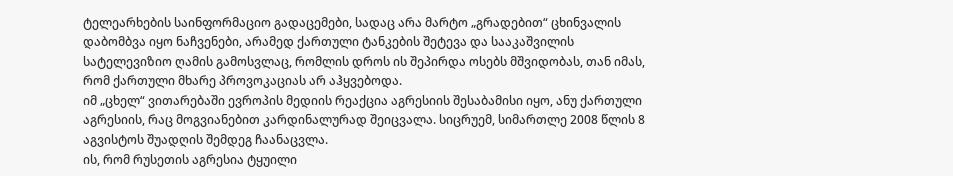ტელეარხების საინფორმაციო გადაცემები, სადაც არა მარტო „გრადებით“ ცხინვალის დაბომბვა იყო ნაჩვენები, არამედ ქართული ტანკების შეტევა და სააკაშვილის სატელევიზიო ღამის გამოსვლაც, რომლის დროს ის შეპირდა ოსებს მშვიდობას, თან იმას, რომ ქართული მხარე პროვოკაციას არ აჰყვებოდა.
იმ „ცხელ“ ვითარებაში ევროპის მედიის რეაქცია აგრესიის შესაბამისი იყო, ანუ ქართული აგრესიის, რაც მოგვიანებით კარდინალურად შეიცვალა. სიცრუემ, სიმართლე 2008 წლის 8 აგვისტოს შუადღის შემდეგ ჩაანაცვლა.
ის, რომ რუსეთის აგრესია ტყუილი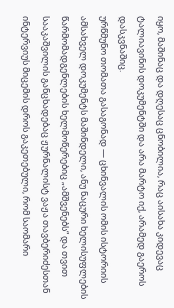იყო, მაშინაც და დღესაც ცნობილია, რაც აისახა კიდევაც ტალიავინის დოკუმენტში და არა მარტო იქ, არამედ გაეროს დასკვნაშიც.
ურწმუნო თომათა გასაგონად — ცხინვალის ომის ისტორიის ამსახველ დოკუმენტს მაშინდელი, ანუ ნაცური ხელისუფლების წარმომადგენლების ხელმოწერებიც „ამშვენებს“ და თვით სააკაშვილის განცხადებაც ჟურნალისტ ვაჟა თავბერიძესთან ინტერვიუს მიცემის დროს გაკეთებული, რომ საომარი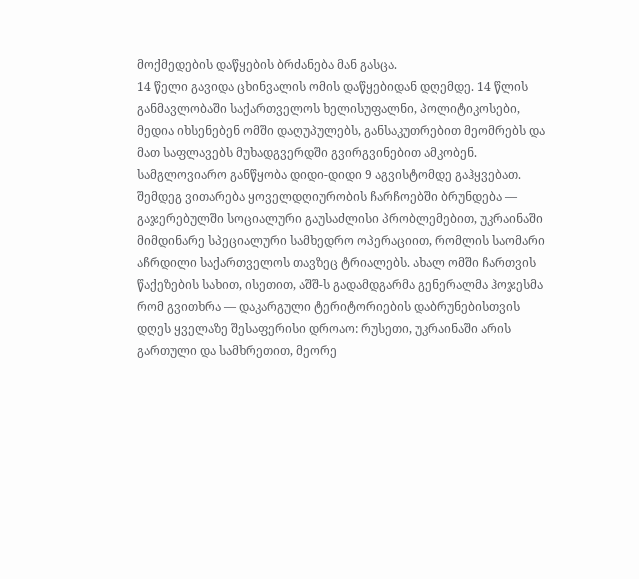მოქმედების დაწყების ბრძანება მან გასცა.
14 წელი გავიდა ცხინვალის ომის დაწყებიდან დღემდე. 14 წლის განმავლობაში საქართველოს ხელისუფალნი, პოლიტიკოსები, მედია იხსენებენ ომში დაღუპულებს, განსაკუთრებით მეომრებს და მათ საფლავებს მუხადგვერდში გვირგვინებით ამკობენ.
სამგლოვიარო განწყობა დიდი-დიდი 9 აგვისტომდე გაჰყვებათ. შემდეგ ვითარება ყოველდღიურობის ჩარჩოებში ბრუნდება — გაჯერებულში სოციალური გაუსაძლისი პრობლემებით, უკრაინაში მიმდინარე სპეციალური სამხედრო ოპერაციით, რომლის საომარი აჩრდილი საქართველოს თავზეც ტრიალებს. ახალ ომში ჩართვის წაქეზების სახით, ისეთით, აშშ-ს გადამდგარმა გენერალმა ჰოჯესმა რომ გვითხრა — დაკარგული ტერიტორიების დაბრუნებისთვის დღეს ყველაზე შესაფერისი დროაო: რუსეთი, უკრაინაში არის გართული და სამხრეთით, მეორე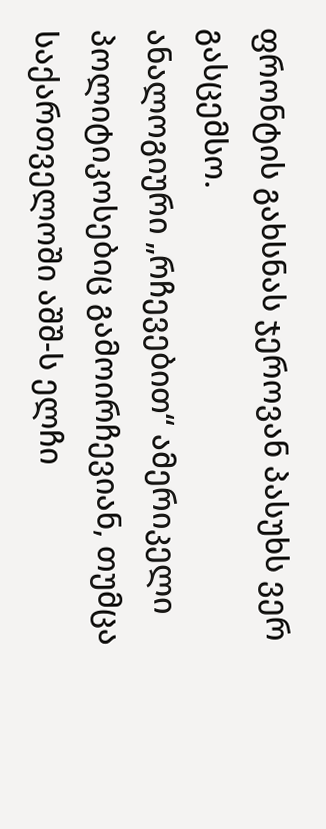ფრონტის გახსნას ჯეროვან პასუხს ვერ გასცემსო.
ანალოგიური „რჩევებით“ ამერიკელი პოლიტიკოსებიც გამოირჩევიან, თუმცა საქართველოში აშშ-ს ელჩი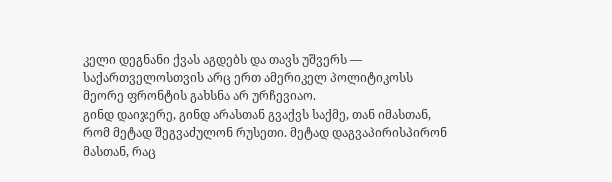კელი დეგნანი ქვას აგდებს და თავს უშვერს — საქართველოსთვის არც ერთ ამერიკელ პოლიტიკოსს მეორე ფრონტის გახსნა არ ურჩევიაო.
გინდ დაიჯერე, გინდ არასთან გვაქვს საქმე, თან იმასთან, რომ მეტად შეგვაძულონ რუსეთი. მეტად დაგვაპირისპირონ მასთან, რაც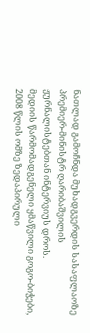ნათლად გამოჩნდა მუხადგვერდის სასაფლაოზე პრემიერ-მინისტრ ღარიბაშვილის ჟურნალისტებთან ინტერვიუს დროს.
მედიის წარმომადგენელი ყმაწვილი გოგო-ბიჭები, 2008 წლის ომზე ზედაპირული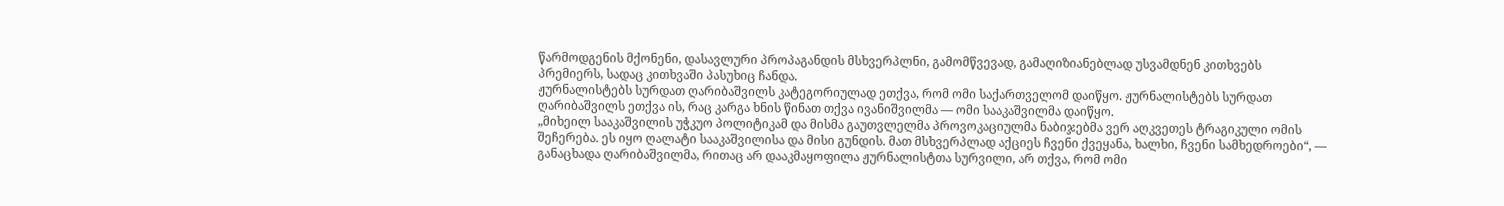წარმოდგენის მქონენი, დასავლური პროპაგანდის მსხვერპლნი, გამომწვევად, გამაღიზიანებლად უსვამდნენ კითხვებს პრემიერს, სადაც კითხვაში პასუხიც ჩანდა.
ჟურნალისტებს სურდათ ღარიბაშვილს კატეგორიულად ეთქვა, რომ ომი საქართველომ დაიწყო. ჟურნალისტებს სურდათ ღარიბაშვილს ეთქვა ის, რაც კარგა ხნის წინათ თქვა ივანიშვილმა — ომი სააკაშვილმა დაიწყო.
„მიხეილ სააკაშვილის უჭკუო პოლიტიკამ და მისმა გაუთვლელმა პროვოკაციულმა ნაბიჯებმა ვერ აღკვეთეს ტრაგიკული ომის შეჩერება. ეს იყო ღალატი სააკაშვილისა და მისი გუნდის. მათ მსხვერპლად აქციეს ჩვენი ქვეყანა, ხალხი, ჩვენი სამხედროები“, — განაცხადა ღარიბაშვილმა, რითაც არ დააკმაყოფილა ჟურნალისტთა სურვილი, არ თქვა, რომ ომი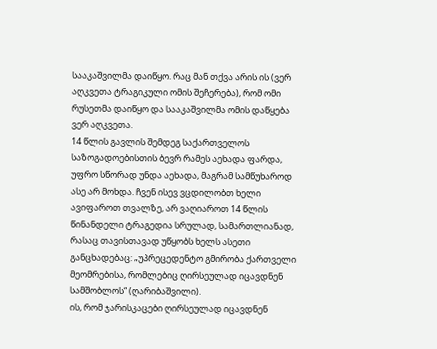სააკაშვილმა დაიწყო. რაც მან თქვა არის ის (ვერ აღკვეთა ტრაგიკული ომის შეჩერება), რომ ომი რუსეთმა დაიწყო და სააკაშვილმა ომის დაწყება ვერ აღკვეთა.
14 წლის გავლის შემდეგ საქართველოს საზოგადოებისთის ბევრ რამეს აეხადა ფარდა, უფრო სწორად უნდა აეხადა, მაგრამ სამწუხაროდ ასე არ მოხდა. ჩვენ ისევ ვცდილობთ ხელი ავიფაროთ თვალზე, არ ვაღიაროთ 14 წლის წინანდელი ტრაგედია სრულად, სამართლიანად, რასაც თავისთავად უწყობს ხელს ასეთი განცხადებაც: „უპრეცედენტო გმირობა ქართველი მეომრებისა, რომლებიც ღირსეულად იცავდნენ სამშობლოს“ (ღარიბაშვილი).
ის, რომ ჯარისკაცები ღირსეულად იცავდნენ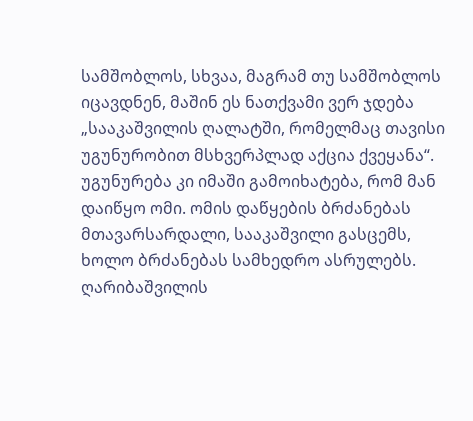სამშობლოს, სხვაა, მაგრამ თუ სამშობლოს იცავდნენ, მაშინ ეს ნათქვამი ვერ ჯდება „სააკაშვილის ღალატში, რომელმაც თავისი უგუნურობით მსხვერპლად აქცია ქვეყანა“. უგუნურება კი იმაში გამოიხატება, რომ მან დაიწყო ომი. ომის დაწყების ბრძანებას მთავარსარდალი, სააკაშვილი გასცემს, ხოლო ბრძანებას სამხედრო ასრულებს. ღარიბაშვილის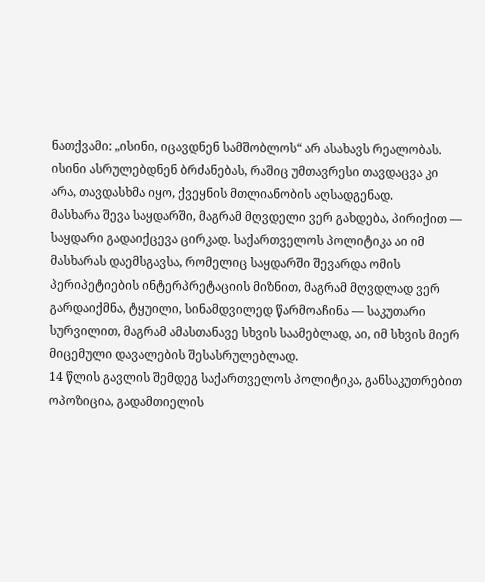ნათქვამი: „ისინი, იცავდნენ სამშობლოს“ არ ასახავს რეალობას. ისინი ასრულებდნენ ბრძანებას, რაშიც უმთავრესი თავდაცვა კი არა, თავდასხმა იყო, ქვეყნის მთლიანობის აღსადგენად.
მასხარა შევა საყდარში, მაგრამ მღვდელი ვერ გახდება, პირიქით — საყდარი გადაიქცევა ცირკად. საქართველოს პოლიტიკა აი იმ მასხარას დაემსგავსა, რომელიც საყდარში შევარდა ომის პერიპეტიების ინტერპრეტაციის მიზნით, მაგრამ მღვდლად ვერ გარდაიქმნა, ტყუილი, სინამდვილედ წარმოაჩინა — საკუთარი სურვილით, მაგრამ ამასთანავე სხვის საამებლად, აი, იმ სხვის მიერ მიცემული დავალების შესასრულებლად.
14 წლის გავლის შემდეგ საქართველოს პოლიტიკა, განსაკუთრებით ოპოზიცია, გადამთიელის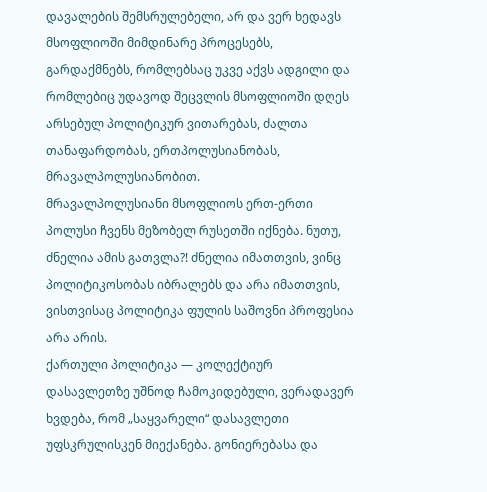დავალების შემსრულებელი, არ და ვერ ხედავს მსოფლიოში მიმდინარე პროცესებს, გარდაქმნებს, რომლებსაც უკვე აქვს ადგილი და რომლებიც უდავოდ შეცვლის მსოფლიოში დღეს არსებულ პოლიტიკურ ვითარებას, ძალთა თანაფარდობას, ერთპოლუსიანობას, მრავალპოლუსიანობით.
მრავალპოლუსიანი მსოფლიოს ერთ-ერთი პოლუსი ჩვენს მეზობელ რუსეთში იქნება. ნუთუ, ძნელია ამის გათვლა?! ძნელია იმათთვის, ვინც პოლიტიკოსობას იბრალებს და არა იმათთვის, ვისთვისაც პოლიტიკა ფულის საშოვნი პროფესია არა არის.
ქართული პოლიტიკა — კოლექტიურ დასავლეთზე უშნოდ ჩამოკიდებული, ვერადავერ ხვდება, რომ „საყვარელი“ დასავლეთი უფსკრულისკენ მიექანება. გონიერებასა და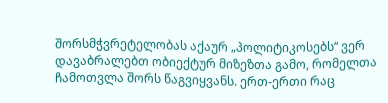შორსმჭვრეტელობას აქაურ „პოლიტიკოსებს“ ვერ დავაბრალებთ ობიექტურ მიზეზთა გამო, რომელთა ჩამოთვლა შორს წაგვიყვანს. ერთ-ერთი რაც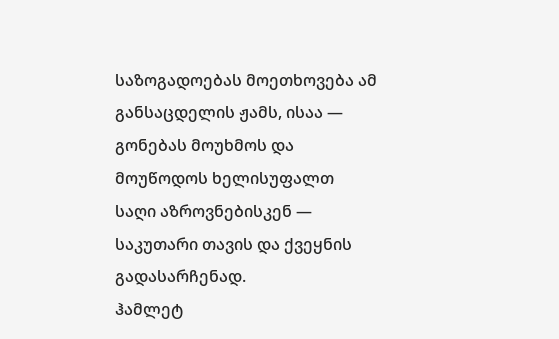საზოგადოებას მოეთხოვება ამ განსაცდელის ჟამს, ისაა — გონებას მოუხმოს და მოუწოდოს ხელისუფალთ საღი აზროვნებისკენ — საკუთარი თავის და ქვეყნის გადასარჩენად.
ჰამლეტ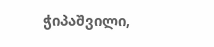ჭიპაშვილი,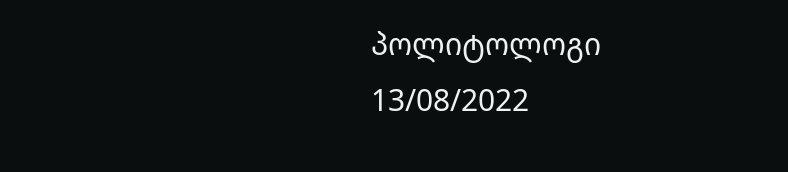პოლიტოლოგი
13/08/2022